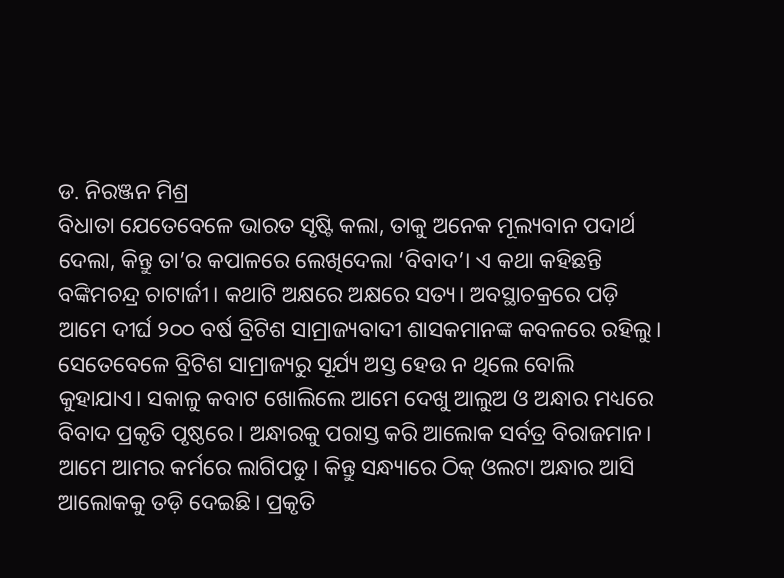ଡ. ନିରଞ୍ଜନ ମିଶ୍ର
ବିଧାତା ଯେତେବେଳେ ଭାରତ ସୃଷ୍ଟି କଲା, ତାକୁ ଅନେକ ମୂଲ୍ୟବାନ ପଦାର୍ଥ ଦେଲା, କିନ୍ତୁ ତା’ର କପାଳରେ ଲେଖିଦେଲା ‘ବିବାଦ’। ଏ କଥା କହିଛନ୍ତି ବଙ୍କିମଚନ୍ଦ୍ର ଚାଟାର୍ଜୀ। କଥାଟି ଅକ୍ଷରେ ଅକ୍ଷରେ ସତ୍ୟ। ଅବସ୍ଥାଚକ୍ରରେ ପଡ଼ି ଆମେ ଦୀର୍ଘ ୨୦୦ ବର୍ଷ ବ୍ରିଟିଶ ସାମ୍ରାଜ୍ୟବାଦୀ ଶାସକମାନଙ୍କ କବଳରେ ରହିଲୁ। ସେତେବେଳେ ବ୍ରିଟିଶ ସାମ୍ରାଜ୍ୟରୁ ସୂର୍ଯ୍ୟ ଅସ୍ତ ହେଉ ନ ଥିଲେ ବୋଲି କୁହାଯାଏ। ସକାଳୁ କବାଟ ଖୋଲିଲେ ଆମେ ଦେଖୁ ଆଲୁଅ ଓ ଅନ୍ଧାର ମଧ୍ୟରେ ବିବାଦ ପ୍ରକୃତି ପୃଷ୍ଠରେ। ଅନ୍ଧାରକୁ ପରାସ୍ତ କରି ଆଲୋକ ସର୍ବତ୍ର ବିରାଜମାନ। ଆମେ ଆମର କର୍ମରେ ଲାଗିପଡୁ। କିନ୍ତୁ ସନ୍ଧ୍ୟାରେ ଠିକ୍ ଓଲଟା ଅନ୍ଧାର ଆସି ଆଲୋକକୁ ତଡ଼ି ଦେଇଛି। ପ୍ରକୃତି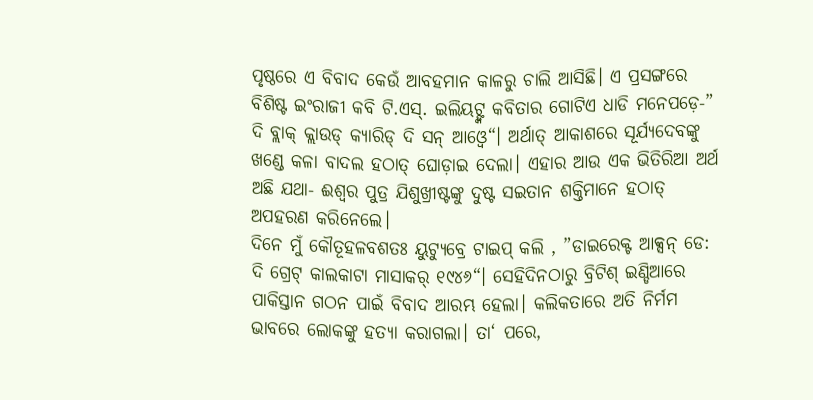ପୃଷ୍ଠରେ ଏ ବିବାଦ କେଉଁ ଆବହମାନ କାଳରୁ ଚାଲି ଆସିଛି। ଏ ପ୍ରସଙ୍ଗରେ ବିଶିଷ୍ଟ ଇଂରାଜୀ କବି ଟି.ଏସ୍. ଇଲିୟଟ୍ଙ୍କ କବିତାର ଗୋଟିଏ ଧାଡି ମନେପଡ଼େ-” ଦି ବ୍ଲାକ୍ କ୍ଲାଉଡ୍ କ୍ୟାରିଡ୍ ଦି ସନ୍ ଆଓ୍ବେ“। ଅର୍ଥାତ୍ ଆକାଶରେ ସୂର୍ଯ୍ୟଦେବଙ୍କୁ ଖଣ୍ଡେ କଳା ବାଦଲ ହଠାତ୍ ଘୋଡ଼ାଇ ଦେଲା। ଏହାର ଆଉ ଏକ ଭିତିରିଆ ଅର୍ଥ ଅଛି ଯଥା- ଈଶ୍ୱର ପୁତ୍ର ଯିଶୁଖ୍ରୀଷ୍ଟଙ୍କୁ ଦୁଷ୍ଟ ସଇତାନ ଶକ୍ତିମାନେ ହଠାତ୍ ଅପହରଣ କରିନେଲେ।
ଦିନେ ମୁଁ କୌତୂହଳବଶତଃ ୟୁଟ୍ୟୁବ୍ରେ ଟାଇପ୍ କଲି , ”ଡାଇରେକ୍ଟ ଆକ୍ସନ୍ ଡେ: ଦି ଗ୍ରେଟ୍ କାଲକାଟା ମାସାକର୍ ୧୯୪୬“। ସେହିଦିନଠାରୁ ବ୍ରିଟିଶ୍ ଇଣ୍ଡିଆରେ ପାକିସ୍ତାନ ଗଠନ ପାଇଁ ବିବାଦ ଆରମ୍ଭ ହେଲା। କଲିକତାରେ ଅତି ନିର୍ମମ ଭାବରେ ଲୋକଙ୍କୁ ହତ୍ୟା କରାଗଲା। ତା‘ ପରେ,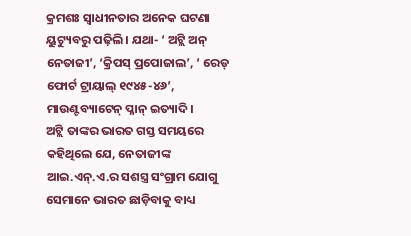କ୍ରମଶଃ ସ୍ବାଧୀନତାର ଅନେକ ଘଟଣା ୟୁଟ୍ୟୁବରୁ ପଢ଼ିଲି। ଯଥା- ‘ ଅଟ୍ଲି ଅନ୍ ନେତାଜୀ’, ‘କ୍ରିପସ୍ ପ୍ରପୋଜାଲ’, ‘ ରେଡ୍ ଫୋର୍ଟ ଟ୍ରାୟାଲ୍ ୧୯୪୫-୪୬’, ମାଉଣ୍ଟବ୍ୟାଟେନ୍ ପ୍ଳାନ୍ ଇତ୍ୟାଦି।
ଅଟ୍ଲି ତାଙ୍କର ଭାରତ ଗସ୍ତ ସମୟରେ କହିଥିଲେ ଯେ, ନେତାଜୀଙ୍କ ଆଇ.ଏନ୍.ଏ.ର ସଶସ୍ତ୍ର ସଂଗ୍ରାମ ଯୋଗୁ ସେମାନେ ଭାରତ ଛାଡ଼ିବାକୁ ବାଧ୍ୟ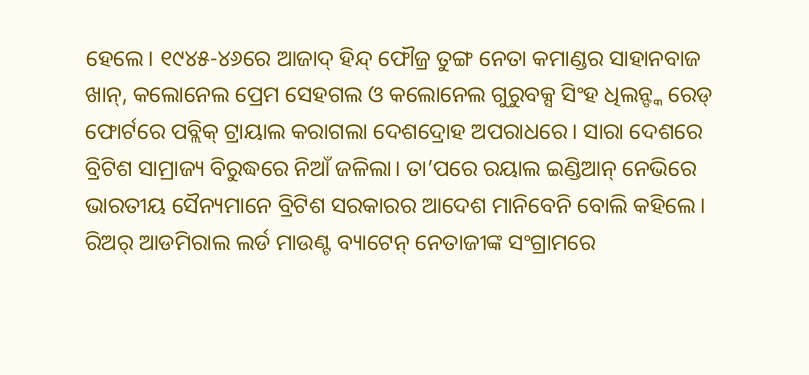ହେଲେ। ୧୯୪୫-୪୬ରେ ଆଜାଦ୍ ହିନ୍ଦ୍ ଫୌଜ୍ର ତୁଙ୍ଗ ନେତା କମାଣ୍ଡର ସାହାନବାଜ ଖାନ୍, କଲୋନେଲ ପ୍ରେମ ସେହଗଲ ଓ କଲୋନେଲ ଗୁରୁବକ୍ସ ସିଂହ ଧିଲନ୍ଙ୍କ ରେଡ୍ ଫୋର୍ଟରେ ପବ୍ଲିକ୍ ଟ୍ରାୟାଲ କରାଗଲା ଦେଶଦ୍ରୋହ ଅପରାଧରେ। ସାରା ଦେଶରେ ବ୍ରିଟିଶ ସାମ୍ରାଜ୍ୟ ବିରୁଦ୍ଧରେ ନିଆଁ ଜଳିଲା। ତା’ପରେ ରୟାଲ ଇଣ୍ଡିଆନ୍ ନେଭିରେ ଭାରତୀୟ ସୈନ୍ୟମାନେ ବ୍ରିଟିଶ ସରକାରର ଆଦେଶ ମାନିବେନି ବୋଲି କହିଲେ। ରିଅର୍ ଆଡମିରାଲ ଲର୍ଡ ମାଉଣ୍ଟ ବ୍ୟାଟେନ୍ ନେତାଜୀଙ୍କ ସଂଗ୍ରାମରେ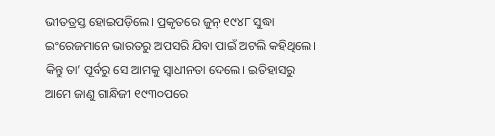ଭୀତତ୍ରସ୍ତ ହୋଇପଡ଼ିଲେ। ପ୍ରକୃତରେ ଜୁନ୍ ୧୯୪୮ ସୁଦ୍ଧା ଇଂରେଜମାନେ ଭାରତରୁ ଅପସରି ଯିବା ପାଇଁ ଅଟଲି କହିଥିଲେ। କିନ୍ତୁ ତା’ ପୂର୍ବରୁ ସେ ଆମକୁ ସ୍ବାଧୀନତା ଦେଲେ। ଇତିହାସରୁ ଆମେ ଜାଣୁ ଗାନ୍ଧିଜୀ ୧୯୩୦ପରେ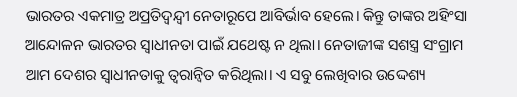ଭାରତର ଏକମାତ୍ର ଅପ୍ରତିଦ୍ୱନ୍ଦ୍ୱୀ ନେତାରୂପେ ଆବିର୍ଭାବ ହେଲେ। କିନ୍ତୁ ତାଙ୍କର ଅହିଂସା ଆନ୍ଦୋଳନ ଭାରତର ସ୍ବାଧୀନତା ପାଇଁ ଯଥେଷ୍ଟ ନ ଥିଲା। ନେତାଜୀଙ୍କ ସଶସ୍ତ୍ର ସଂଗ୍ରାମ ଆମ ଦେଶର ସ୍ବାଧୀନତାକୁ ତ୍ୱରାନ୍ବିତ କରିଥିଲା। ଏ ସବୁ ଲେଖିବାର ଉଦ୍ଦେଶ୍ୟ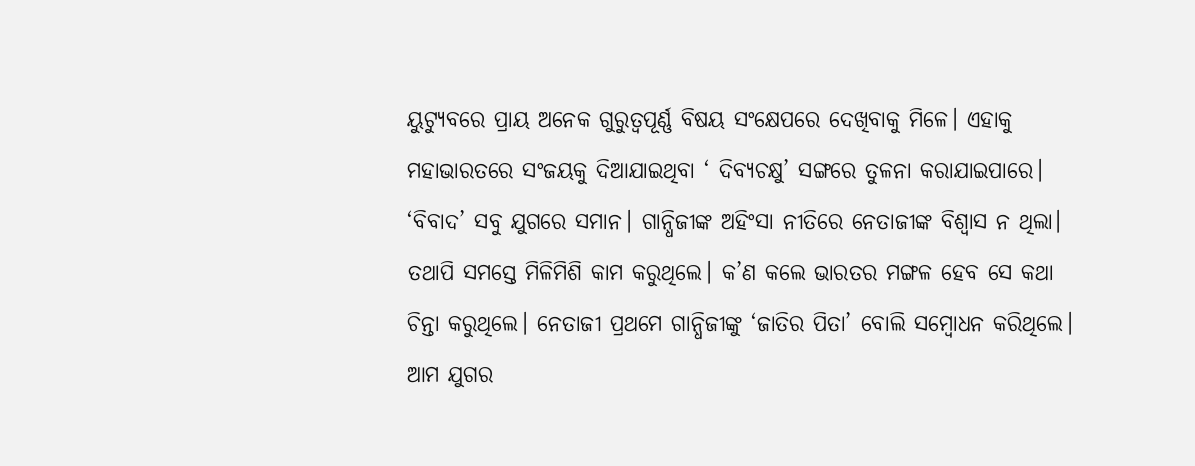ୟୁଟ୍ୟୁବରେ ପ୍ରାୟ ଅନେକ ଗୁରୁତ୍ୱପୂର୍ଣ୍ଣ ବିଷୟ ସଂକ୍ଷେପରେ ଦେଖିବାକୁ ମିଳେ। ଏହାକୁ ମହାଭାରତରେ ସଂଜୟକୁ ଦିଆଯାଇଥିବା ‘ ଦିବ୍ୟଚକ୍ଷୁ’ ସଙ୍ଗରେ ତୁଳନା କରାଯାଇପାରେ। ‘ବିବାଦ’ ସବୁ ଯୁଗରେ ସମାନ। ଗାନ୍ଧିଜୀଙ୍କ ଅହିଂସା ନୀତିରେ ନେତାଜୀଙ୍କ ବିଶ୍ୱାସ ନ ଥିଲା। ତଥାପି ସମସ୍ତେ ମିଳିମିଶି କାମ କରୁଥିଲେ। କ’ଣ କଲେ ଭାରତର ମଙ୍ଗଳ ହେବ ସେ କଥା ଚିନ୍ତା କରୁଥିଲେ। ନେତାଜୀ ପ୍ରଥମେ ଗାନ୍ଧିଜୀଙ୍କୁ ‘ଜାତିର ପିତା’ ବୋଲି ସମ୍ବୋଧନ କରିଥିଲେ।
ଆମ ଯୁଗର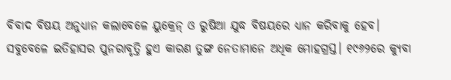ବିବାଦ ବିଷୟ ଅନୁଧ୍ୟାନ କଲାବେଳେ ୟୁକ୍ରେନ୍ ଓ ରୁଷିଆ ଯୁଦ୍ଧ ବିଷୟରେ ଧ୍ୟାନ କରିବାକୁ ହେବ। ସବୁବେଳେ ଇତିହାସର ପୁନରାବୃତ୍ତି ହୁଏ କାରଣ ତୁଙ୍ଗ ନେତାମାନେ ଅଧିକ ମୋହଗ୍ରସ୍ତ। ୧୯୬୨ରେ କ୍ୟୁବା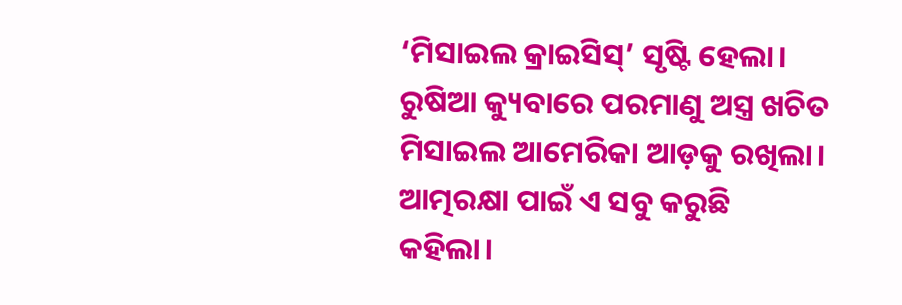‘ମିସାଇଲ କ୍ରାଇସିସ୍’ ସୃଷ୍ଟି ହେଲା। ରୁଷିଆ କ୍ୟୁବାରେ ପରମାଣୁ ଅସ୍ତ୍ର ଖଚିତ ମିସାଇଲ ଆମେରିକା ଆଡ଼କୁ ରଖିଲା। ଆତ୍ମରକ୍ଷା ପାଇଁ ଏ ସବୁ କରୁଛି କହିଲା।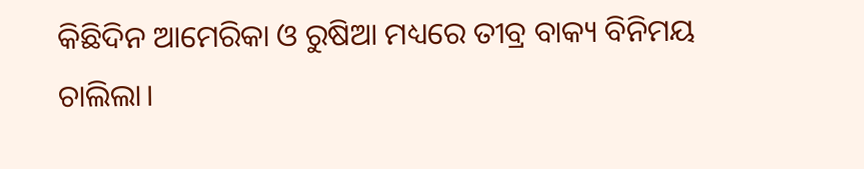କିଛିଦିନ ଆମେରିକା ଓ ରୁଷିଆ ମଧ୍ୟରେ ତୀବ୍ର ବାକ୍ୟ ବିନିମୟ ଚାଲିଲା।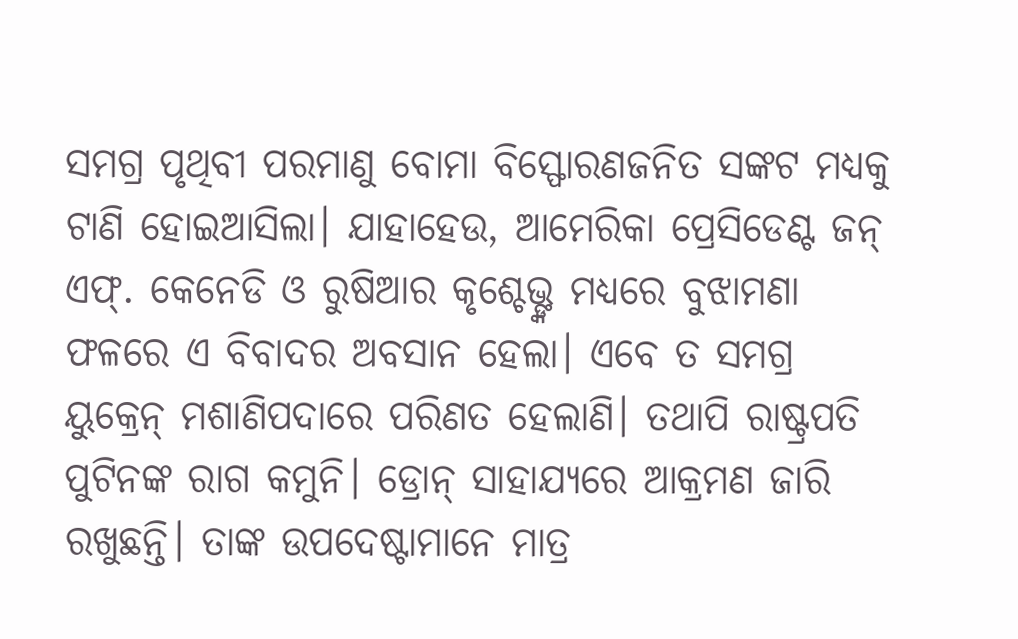ସମଗ୍ର ପୃଥିବୀ ପରମାଣୁ ବୋମା ବିସ୍ଫୋରଣଜନିତ ସଙ୍କଟ ମଧ୍ୟକୁ ଟାଣି ହୋଇଆସିଲା। ଯାହାହେଉ, ଆମେରିକା ପ୍ରେସିଡେଣ୍ଟ ଜନ୍ ଏଫ୍. କେନେଡି ଓ ରୁଷିଆର କୃଶ୍ଚେଭ୍ଙ୍କ ମଧ୍ୟରେ ବୁଝାମଣା ଫଳରେ ଏ ବିବାଦର ଅବସାନ ହେଲା। ଏବେ ତ ସମଗ୍ର ୟୁକ୍ରେନ୍ ମଶାଣିପଦାରେ ପରିଣତ ହେଲାଣି। ତଥାପି ରାଷ୍ଟ୍ରପତି ପୁଟିନଙ୍କ ରାଗ କମୁନି। ଡ୍ରୋନ୍ ସାହାଯ୍ୟରେ ଆକ୍ରମଣ ଜାରି ରଖୁଛନ୍ତି। ତାଙ୍କ ଉପଦେଷ୍ଟାମାନେ ମାତ୍ର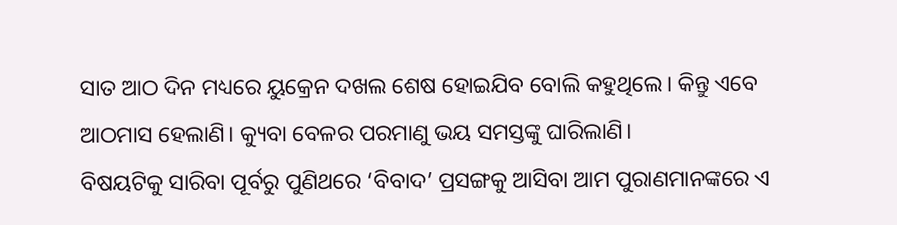ସାତ ଆଠ ଦିନ ମଧ୍ୟରେ ୟୁକ୍ରେନ ଦଖଲ ଶେଷ ହୋଇଯିବ ବୋଲି କହୁଥିଲେ। କିନ୍ତୁ ଏବେ ଆଠମାସ ହେଲାଣି। କ୍ୟୁବା ବେଳର ପରମାଣୁ ଭୟ ସମସ୍ତଙ୍କୁ ଘାରିଲାଣି।
ବିଷୟଟିକୁ ସାରିବା ପୂର୍ବରୁ ପୁଣିଥରେ ‘ବିବାଦ’ ପ୍ରସଙ୍ଗକୁ ଆସିବା ଆମ ପୁରାଣମାନଙ୍କରେ ଏ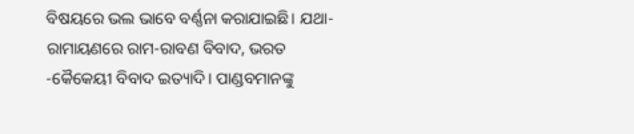ବିଷୟରେ ଭଲ ଭାବେ ବର୍ଣ୍ଣନା କରାଯାଇଛି। ଯଥା- ରାମାୟଣରେ ରାମ-ରାବଣ ବିବାଦ, ଭରତ -କୈକେୟୀ ବିବାଦ ଇତ୍ୟାଦି। ପାଣ୍ଡବମାନଙ୍କୁ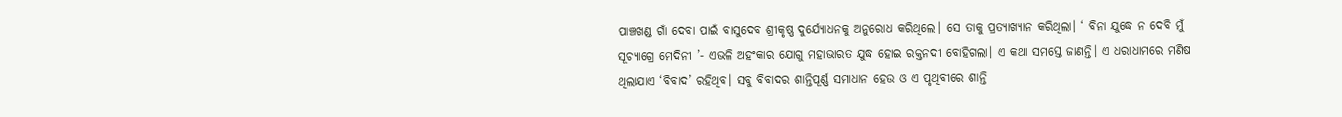ପାଞ୍ଚଖଣ୍ଡ ଗାଁ ଦେବା ପାଇଁ ବାସୁଦେବ ଶ୍ରୀକୃଷ୍ଣ ଦୁର୍ଯ୍ୟୋଧନକୁ ଅନୁରୋଧ କରିଥିଲେ। ସେ ତାକୁ ପ୍ରତ୍ୟାଖ୍ୟାନ କରିଥିଲା। ‘ ବିନା ଯୁଦ୍ଧେ ନ ଦେବି ମୁଁ ସୂଚ୍ୟାଗ୍ରେ ମେଦିନୀ ’- ଏଭଳି ଅହଂକାର ଯୋଗୁ ମହାଭାରତ ଯୁଦ୍ଧ ହୋଇ ରକ୍ତନଦୀ ବୋହିଗଲା। ଏ କଥା ସମସ୍ତେ ଜାଣନ୍ତି। ଏ ଧରାଧାମରେ ମଣିଷ ଥିଲାଯାଏ ‘ବିବାଦ’ ରହିଥିବ। ସବୁ ବିବାଦର ଶାନ୍ତିପୂର୍ଣ୍ଣ ସମାଧାନ ହେଉ ଓ ଏ ପୃଥିବୀରେ ଶାନ୍ତି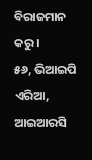ବିରାଜମାନ କରୁ।
୫୬, ଭିଆଇପି ଏରିଆ, ଆଇଆରସି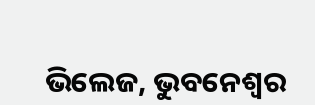ଭିଲେଜ, ଭୁବନେଶ୍ୱର